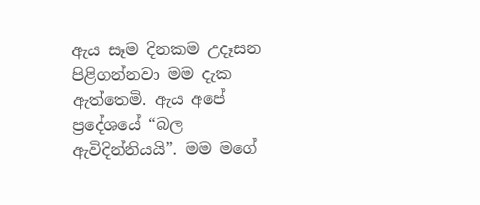ඇය සෑම දිනකම උදෑසන පිළිගන්නවා මම දැක ඇත්තෙමි. ඇය අපේ ප්‍රදේශයේ “බල ඇවිදින්නියයි”. මම මගේ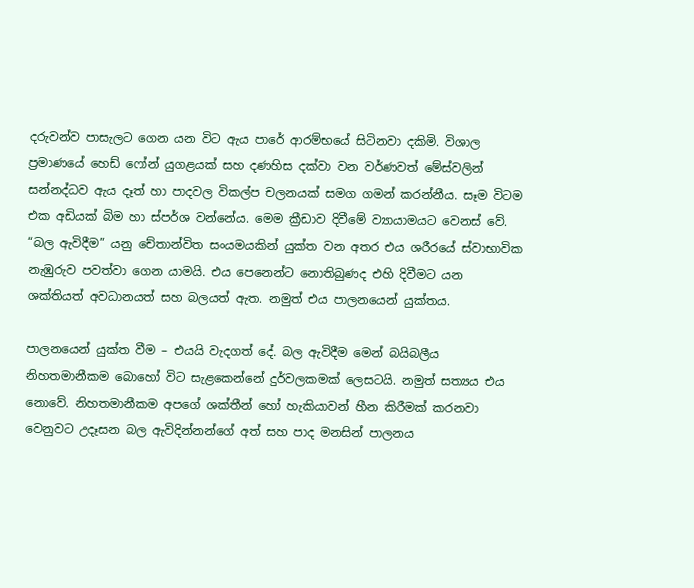දරුවන්ව පාසැලට ගෙන යන විට ඇය පාරේ ආරම්භයේ සිටිනවා දකිමි. විශාල ප්‍රමාණයේ හෙඩ් ෆෝන් යුගළයක් සහ දණහිස දක්වා වන වර්ණවත් මේස්වලින් සන්නද්ධව ඇය දෑත් හා පාදවල විකල්ප චලනයක් සමග ගමන් කරන්නීය. සෑම විටම එක අඩියක් බිම හා ස්පර්ශ වන්නේය. මෙම ක්‍රීඩාව දිවීමේ ව්‍යායාමයට වෙනස් වේ. “බල ඇවිදීම” යනු චේතාන්විත සංයමයකින් යුක්ත වන අතර එය ශරීරයේ ස්වාභාවික නැඹුරුව පවත්වා ගෙන යාමයි. එය පෙනෙන්ට නොතිබුණද එහි දිවීමට යන ශක්තියත් අවධානයත් සහ බලයත් ඇත. නමුත් එය පාලනයෙන් යුක්තය.

පාලනයෙන් යුක්ත වීම – එයයි වැදගත් දේ. බල ඇවිදීම මෙන් බයිබලීය නිහතමානීකම බොහෝ විට සැළකෙන්නේ දුර්වලකමක් ලෙසටයි. නමුත් සත්‍යය එය නොවේ. නිහතමානීකම අපගේ ශක්තීන් හෝ හැකියාවන් හීන කිරීමක් කරනවා වෙනුවට උදෑසන බල ඇවිදින්නන්ගේ අත් සහ පාද මනසින් පාලනය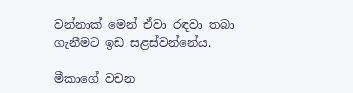වන්නාක් මෙන් ඒවා රඳවා තබා ගැනීමට ඉඩ සළස්වන්නේය.

මීකාගේ වචන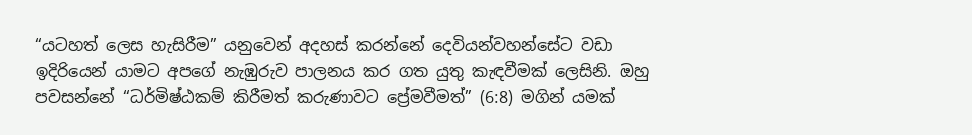“යටහත් ලෙස හැසිරීම” යනුවෙන් අදහස් කරන්නේ දෙවියන්වහන්සේට වඩා ඉදිරියෙන් යාමට අපගේ නැඹුරුව පාලනය කර ගත යුතු කැඳවීමක් ලෙසිනි. ඔහු පවසන්නේ “ධර්මිෂ්ඨකම් කිරීමත් කරුණාවට ප්‍රේමවීමත්” (6:8) මගින් යමක්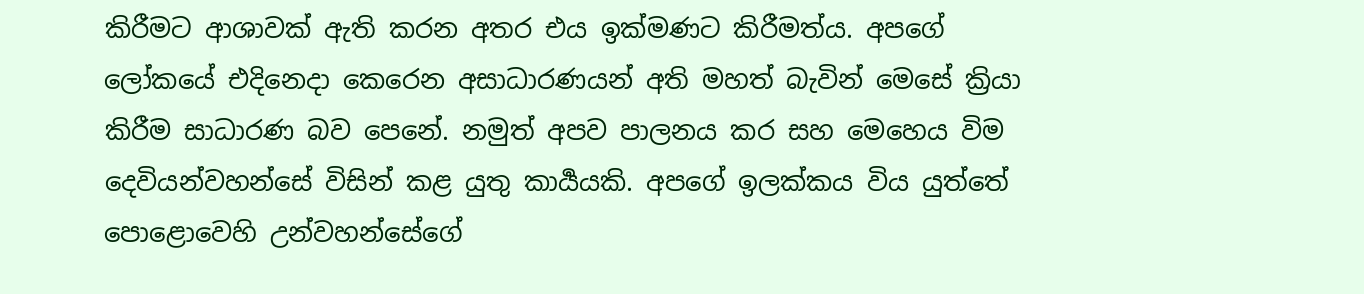කිරීමට ආශාවක් ඇති කරන අතර එය ඉක්මණට කිරීමත්ය. අපගේ ලෝකයේ එදිනෙදා කෙරෙන අසාධාරණයන් අති මහත් බැවින් මෙසේ ක්‍රියා කිරීම සාධාරණ බව පෙනේ. නමුත් අපව පාලනය කර සහ මෙහෙය විම දෙවියන්වහන්සේ විසින් කළ යුතු කාර්‍යයකි. අපගේ ඉලක්කය විය යුත්තේ පොළොවෙහි උන්වහන්සේගේ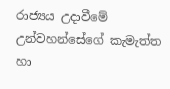රාජ්‍යය උදාවීමේ උන්වහන්සේගේ කැමැත්ත හා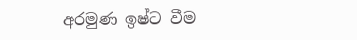අරමුණ ඉෂ්ට වීම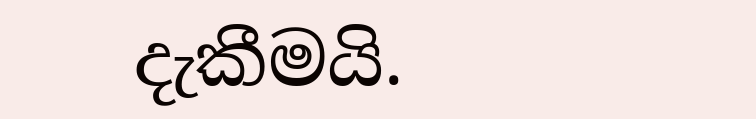දැකීමයි.